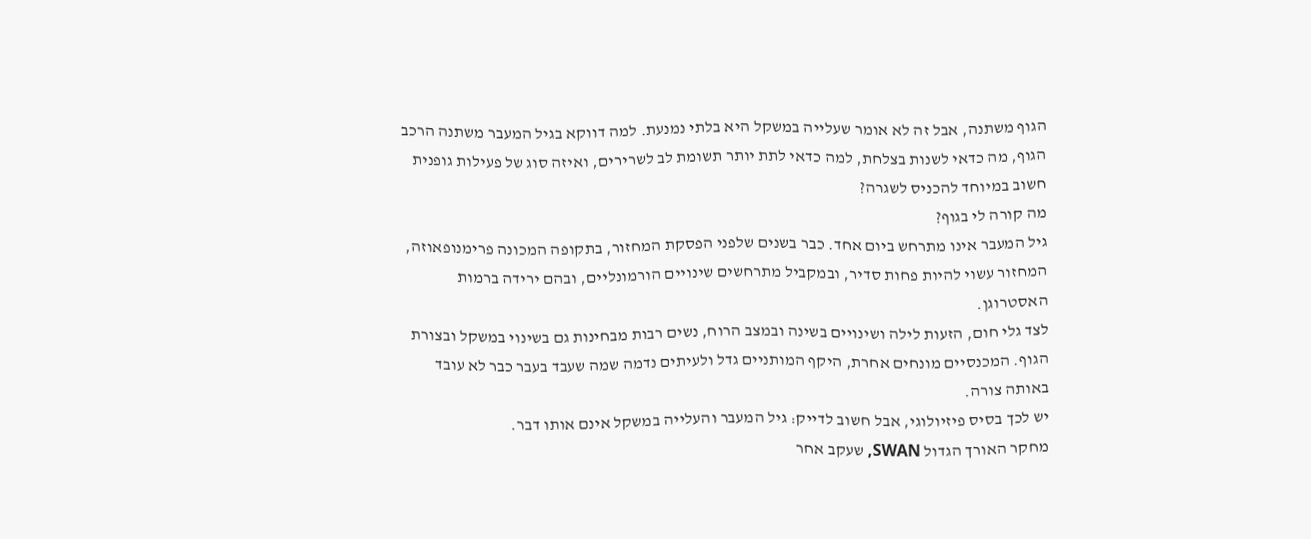הגוף משתנה, אבל זה לא אומר שעלייה במשקל היא בלתי נמנעת. למה דווקא בגיל המעבר משתנה הרכב הגוף, מה כדאי לשנות בצלחת, למה כדאי לתת יותר תשומת לב לשרירים, ואיזה סוג של פעילות גופנית חשוב במיוחד להכניס לשגרה?
מה קורה לי בגוף?
גיל המעבר אינו מתרחש ביום אחד. כבר בשנים שלפני הפסקת המחזור, בתקופה המכונה פרימנופאוזה, המחזור עשוי להיות פחות סדיר, ובמקביל מתרחשים שינויים הורמונליים, ובהם ירידה ברמות האסטרוגן.
לצד גלי חום, הזעות לילה ושינויים בשינה ובמצב הרוח, נשים רבות מבחינות גם בשינוי במשקל ובצורת הגוף. המכנסיים מונחים אחרת, היקף המותניים גדל ולעיתים נדמה שמה שעבד בעבר כבר לא עובד באותה צורה.
יש לכך בסיס פיזיולוגי, אבל חשוב לדייק: גיל המעבר והעלייה במשקל אינם אותו דבר.
מחקר האורך הגדול SWAN, שעקב אחר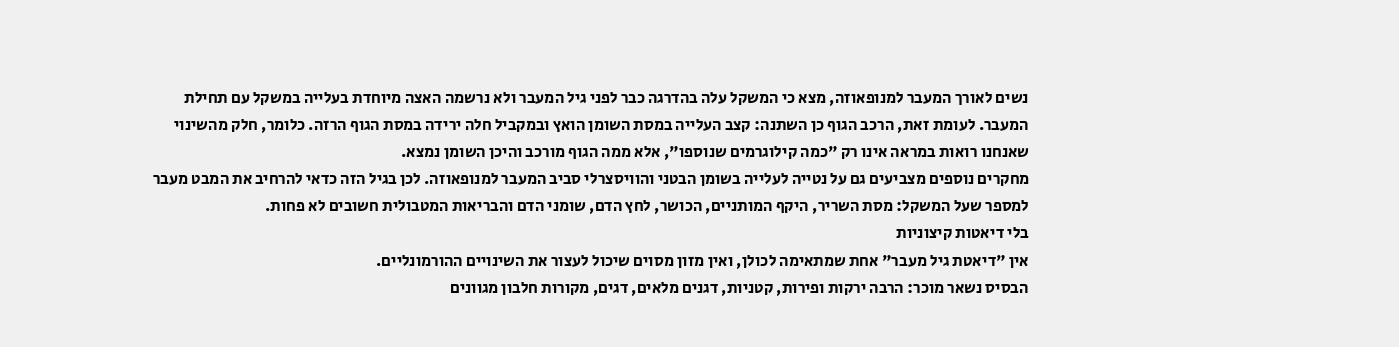נשים לאורך המעבר למנופאוזה, מצא כי המשקל עלה בהדרגה כבר לפני גיל המעבר ולא נרשמה האצה מיוחדת בעלייה במשקל עם תחילת המעבר. לעומת זאת, הרכב הגוף כן השתנה: קצב העלייה במסת השומן הואץ ובמקביל חלה ירידה במסת הגוף הרזה. כלומר, חלק מהשינוי שאנחנו רואות במראה אינו רק "כמה קילוגרמים שנוספו", אלא ממה הגוף מורכב והיכן השומן נמצא.
מחקרים נוספים מצביעים גם על נטייה לעלייה בשומן הבטני והוויסצרלי סביב המעבר למנופאוזה. לכן בגיל הזה כדאי להרחיב את המבט מעבר למספר שעל המשקל: מסת השריר, היקף המותניים, הכושר, לחץ הדם, שומני הדם והבריאות המטבולית חשובים לא פחות.
בלי דיאטות קיצוניות
אין "דיאטת גיל מעבר" אחת שמתאימה לכולן, ואין מזון מסוים שיכול לעצור את השינויים ההורמונליים.
הבסיס נשאר מוכר: הרבה ירקות ופירות, קטניות, דגנים מלאים, דגים, מקורות חלבון מגוונים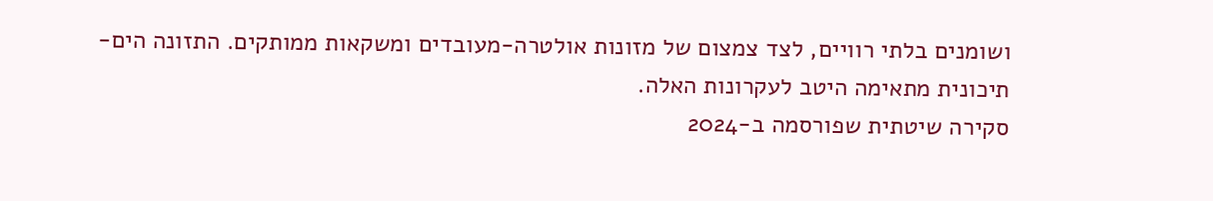ושומנים בלתי רוויים, לצד צמצום של מזונות אולטרה-מעובדים ומשקאות ממותקים. התזונה הים-תיכונית מתאימה היטב לעקרונות האלה.
סקירה שיטתית שפורסמה ב-2024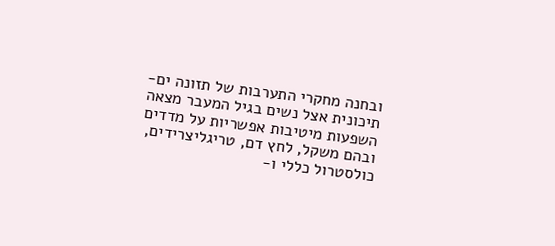ובחנה מחקרי התערבות של תזונה ים-תיכונית אצל נשים בגיל המעבר מצאה השפעות מיטיבות אפשריות על מדדים ובהם משקל, לחץ דם, טריגליצרידים, כולסטרול כללי ו-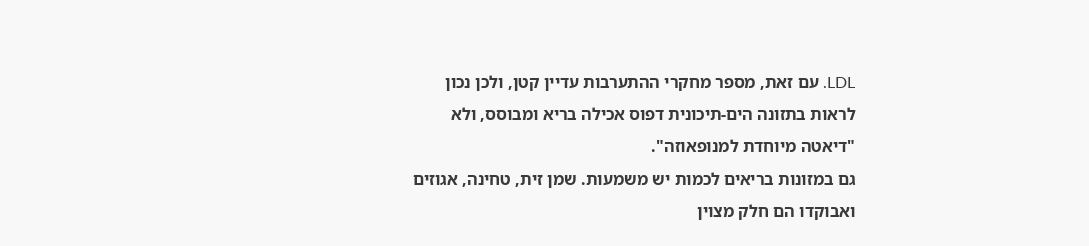LDL. עם זאת, מספר מחקרי ההתערבות עדיין קטן, ולכן נכון לראות בתזונה הים-תיכונית דפוס אכילה בריא ומבוסס, ולא "דיאטה מיוחדת למנופאוזה".
גם במזונות בריאים לכמות יש משמעות. שמן זית, טחינה, אגוזים ואבוקדו הם חלק מצוין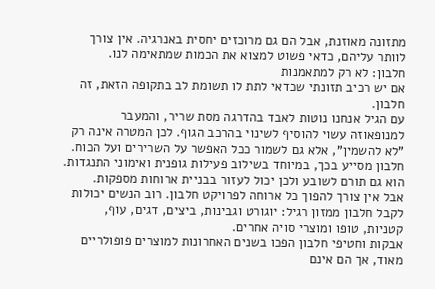מתזונה מאוזנת, אבל הם גם מרוכזים יחסית באנרגיה. אין צורך לוותר עליהם, כדאי פשוט למצוא את הכמות שמתאימה לנו.
חלבון: לא רק למתאמנות
אם יש רכיב תזונתי שכדאי לתת לו תשומת לב בתקופה הזאת, זה חלבון.
עם הגיל אנחנו נוטות לאבד בהדרגה מסת שריר, והמעבר למנופאוזה עשוי להוסיף לשינוי בהרכב הגוף. לכן המטרה אינה רק "לא להשמין", אלא גם לשמור ככל האפשר על השרירים ועל הכוח.
חלבון מסייע בכך, במיוחד בשילוב פעילות גופנית ואימוני התנגדות. הוא גם תורם לשובע ולכן יכול לעזור בבניית ארוחות מספקות.
אבל אין צורך להפוך כל ארוחה לפרויקט חלבון. רוב הנשים יכולות לקבל חלבון ממזון רגיל: יוגורט וגבינות, ביצים, דגים, עוף, קטניות, טופו ומוצרי סויה אחרים.
אבקות וחטיפי חלבון הפכו בשנים האחרונות למוצרים פופולריים מאוד, אך הם אינם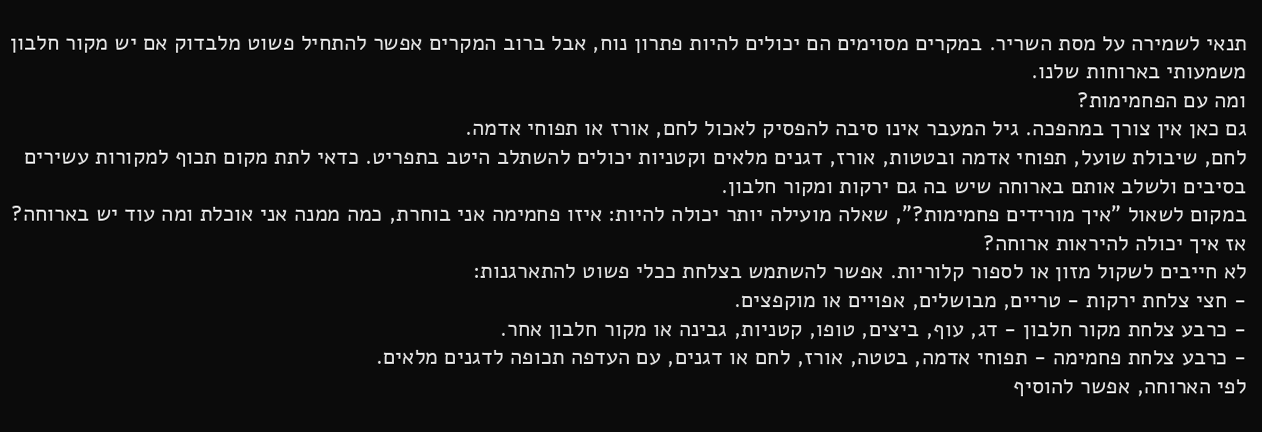תנאי לשמירה על מסת השריר. במקרים מסוימים הם יכולים להיות פתרון נוח, אבל ברוב המקרים אפשר להתחיל פשוט מלבדוק אם יש מקור חלבון משמעותי בארוחות שלנו.
ומה עם הפחמימות?
גם כאן אין צורך במהפכה. גיל המעבר אינו סיבה להפסיק לאכול לחם, אורז או תפוחי אדמה.
לחם, שיבולת שועל, תפוחי אדמה ובטטות, אורז, דגנים מלאים וקטניות יכולים להשתלב היטב בתפריט. כדאי לתת מקום תכוף למקורות עשירים בסיבים ולשלב אותם בארוחה שיש בה גם ירקות ומקור חלבון.
במקום לשאול "איך מורידים פחמימות?", שאלה מועילה יותר יכולה להיות: איזו פחמימה אני בוחרת, כמה ממנה אני אוכלת ומה עוד יש בארוחה?
אז איך יכולה להיראות ארוחה?
לא חייבים לשקול מזון או לספור קלוריות. אפשר להשתמש בצלחת ככלי פשוט להתארגנות:
- חצי צלחת ירקות - טריים, מבושלים, אפויים או מוקפצים.
- כרבע צלחת מקור חלבון - דג, עוף, ביצים, טופו, קטניות, גבינה או מקור חלבון אחר.
- כרבע צלחת פחמימה - תפוחי אדמה, בטטה, אורז, לחם או דגנים, עם העדפה תכופה לדגנים מלאים.
לפי הארוחה, אפשר להוסיף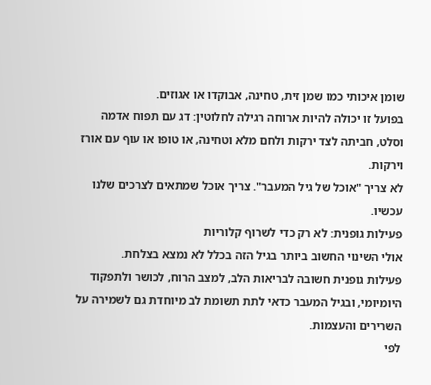שומן איכותי כמו שמן זית, טחינה, אבוקדו או אגוזים.
בפועל זו יכולה להיות ארוחה רגילה לחלוטין: דג עם תפוח אדמה וסלט, חביתה לצד ירקות ולחם מלא וטחינה, או טופו או עוף עם אורז וירקות.
לא צריך "אוכל של גיל המעבר". צריך אוכל שמתאים לצרכים שלנו עכשיו.
פעילות גופנית: לא רק כדי לשרוף קלוריות
אולי השינוי החשוב ביותר בגיל הזה בכלל לא נמצא בצלחת.
פעילות גופנית חשובה לבריאות הלב, למצב הרוח, לכושר ולתפקוד היומיומי, ובגיל המעבר כדאי לתת תשומת לב מיוחדת גם לשמירה על השרירים והעצמות.
לפי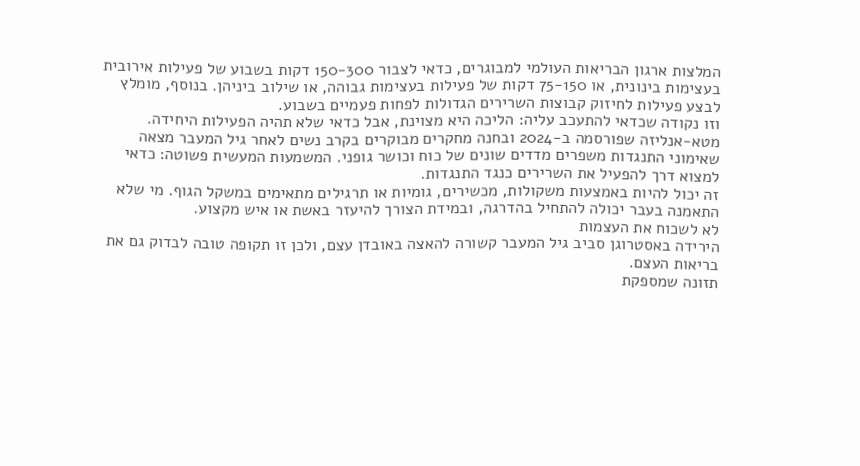המלצות ארגון הבריאות העולמי למבוגרים, כדאי לצבור 150-300 דקות בשבוע של פעילות אירובית בעצימות בינונית, או 75-150 דקות של פעילות בעצימות גבוהה, או שילוב ביניהן. בנוסף, מומלץ לבצע פעילות לחיזוק קבוצות השרירים הגדולות לפחות פעמיים בשבוע.
וזו נקודה שכדאי להתעכב עליה: הליכה היא מצוינת, אבל כדאי שלא תהיה הפעילות היחידה.
מטא-אנליזה שפורסמה ב-2024 ובחנה מחקרים מבוקרים בקרב נשים לאחר גיל המעבר מצאה שאימוני התנגדות משפרים מדדים שונים של כוח וכושר גופני. המשמעות המעשית פשוטה: כדאי למצוא דרך להפעיל את השרירים כנגד התנגדות.
זה יכול להיות באמצעות משקולות, מכשירים, גומיות או תרגילים מתאימים במשקל הגוף. מי שלא התאמנה בעבר יכולה להתחיל בהדרגה, ובמידת הצורך להיעזר באשת או איש מקצוע.
לא לשכוח את העצמות
הירידה באסטרוגן סביב גיל המעבר קשורה להאצה באובדן עצם, ולכן זו תקופה טובה לבדוק גם את בריאות העצם.
תזונה שמספקת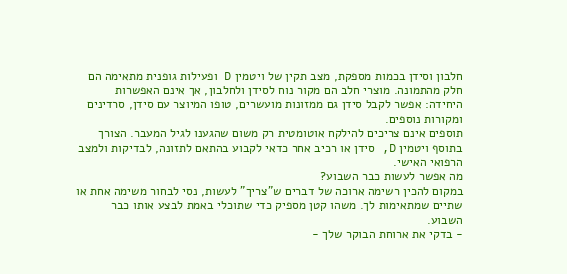חלבון וסידן בכמות מספקת, מצב תקין של ויטמין D ופעילות גופנית מתאימה הם חלק מהתמונה. מוצרי חלב הם מקור נוח לסידן ולחלבון, אך אינם האפשרות היחידה: אפשר לקבל סידן גם ממזונות מועשרים, טופו המיוצר עם סידן, סרדינים ומקורות נוספים.
תוספים אינם צריכים להילקח אוטומטית רק משום שהגענו לגיל המעבר. הצורך בתוסף ויטמין D, סידן או רכיב אחר כדאי לקבוע בהתאם לתזונה, לבדיקות ולמצב הרפואי האישי.
מה אפשר לעשות כבר השבוע?
במקום להכין רשימה ארוכה של דברים ש"צריך" לעשות, נסי לבחור משימה אחת או שתיים שמתאימות לך. משהו קטן מספיק כדי שתוכלי באמת לבצע אותו כבר השבוע.
- בדקי את ארוחת הבוקר שלך -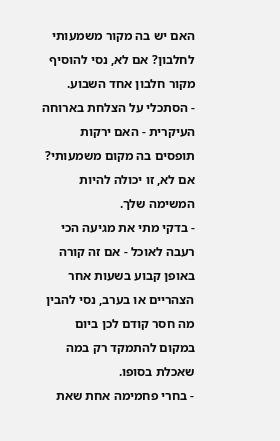האם יש בה מקור משמעותי לחלבון? אם לא, נסי להוסיף מקור חלבון אחד השבוע.
- הסתכלי על הצלחת בארוחה העיקרית - האם ירקות תופסים בה מקום משמעותי? אם לא, זו יכולה להיות המשימה שלך.
- בדקי מתי את מגיעה הכי רעבה לאוכל - אם זה קורה באופן קבוע בשעות אחר הצהריים או בערב, נסי להבין מה חסר קודם לכן ביום במקום להתמקד רק במה שאכלת בסופו.
- בחרי פחמימה אחת שאת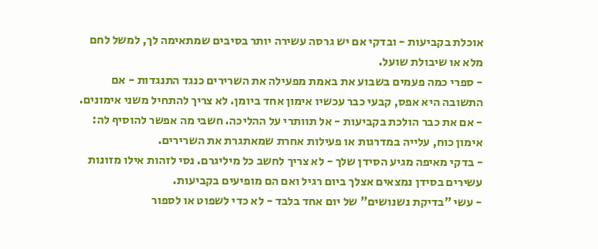אוכלת בקביעות - ובדקי אם יש גרסה עשירה יותר בסיבים שמתאימה לך, למשל לחם מלא או שיבולת שועל.
- ספרי כמה פעמים בשבוע את באמת מפעילה את השרירים כנגד התנגדות - אם התשובה היא אפס, קבעי כבר עכשיו אימון אחד ביומן. לא צריך להתחיל משני אימונים.
- אם את כבר הולכת בקביעות - אל תוותרי על ההליכה. חשבי מה אפשר להוסיף לה: אימון כוח, עלייה במדרגות או פעילות אחרת שמאתגרת את השרירים.
- בדקי מאיפה מגיע הסידן שלך - לא צריך לחשב כל מיליגרם. נסי לזהות אילו מזונות עשירים בסידן נמצאים אצלך ביום רגיל ואם הם מופיעים בקביעות.
- עשי "בדיקת נשנושים" של יום אחד בלבד - לא כדי לשפוט או לספור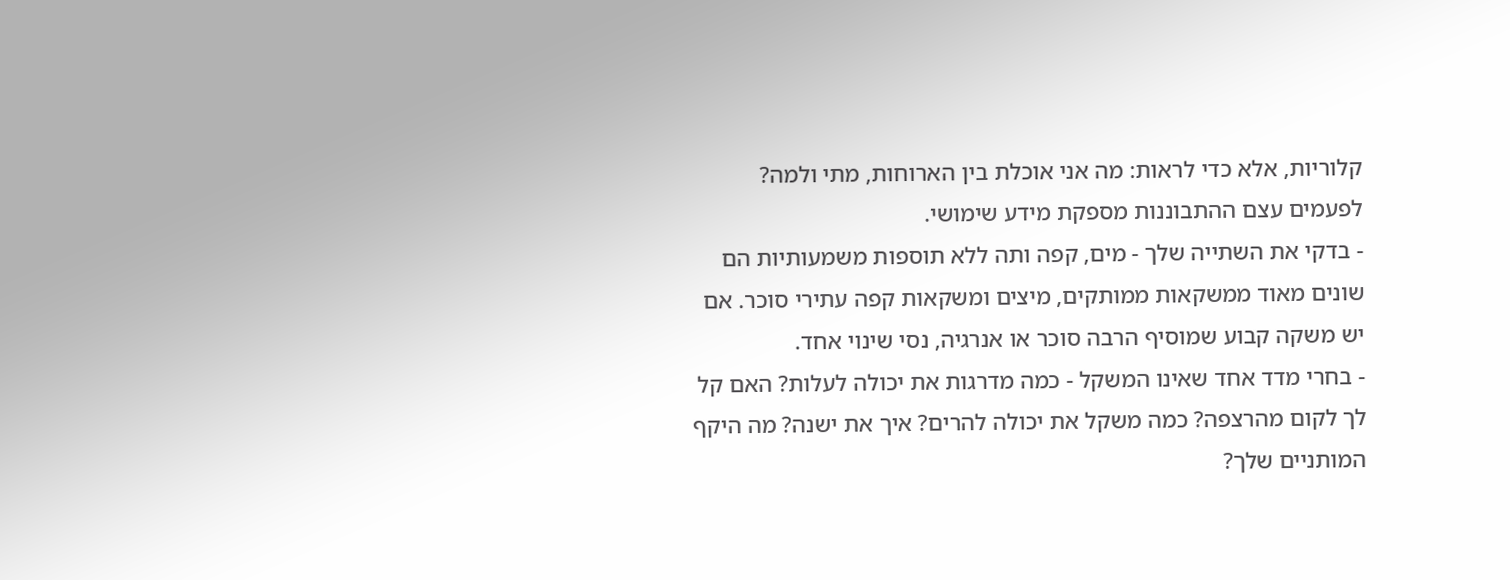קלוריות, אלא כדי לראות: מה אני אוכלת בין הארוחות, מתי ולמה? לפעמים עצם ההתבוננות מספקת מידע שימושי.
- בדקי את השתייה שלך - מים, קפה ותה ללא תוספות משמעותיות הם שונים מאוד ממשקאות ממותקים, מיצים ומשקאות קפה עתירי סוכר. אם יש משקה קבוע שמוסיף הרבה סוכר או אנרגיה, נסי שינוי אחד.
- בחרי מדד אחד שאינו המשקל - כמה מדרגות את יכולה לעלות? האם קל לך לקום מהרצפה? כמה משקל את יכולה להרים? איך את ישנה? מה היקף המותניים שלך?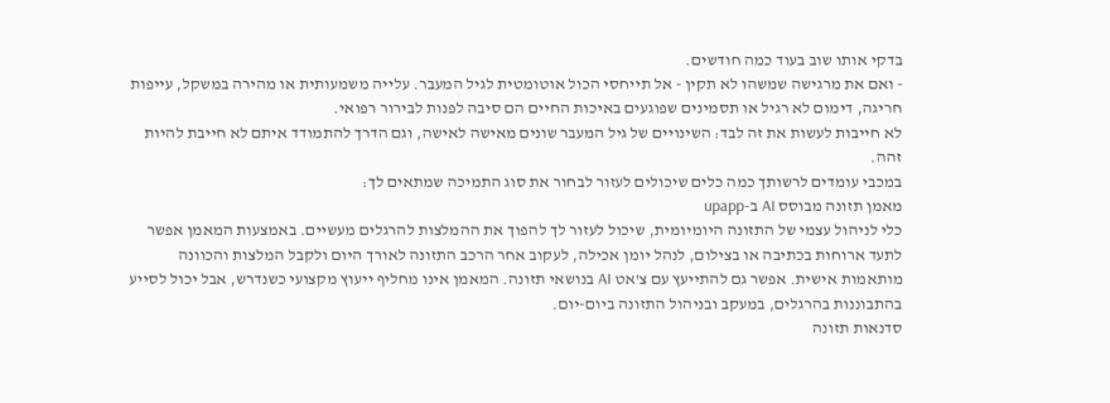בדקי אותו שוב בעוד כמה חודשים.
- ואם את מרגישה שמשהו לא תקין - אל תייחסי הכול אוטומטית לגיל המעבר. עלייה משמעותית או מהירה במשקל, עייפות חריגה, דימום לא רגיל או תסמינים שפוגעים באיכות החיים הם סיבה לפנות לבירור רפואי.
לא חייבות לעשות את זה לבד: השינויים של גיל המעבר שונים מאישה לאישה, וגם הדרך להתמודד איתם לא חייבת להיות זהה.
במכבי עומדים לרשותך כמה כלים שיכולים לעזור לבחור את סוג התמיכה שמתאים לך:
מאמן תזונה מבוסס AI ב-upapp
כלי לניהול עצמי של התזונה היומיומית, שיכול לעזור לך להפוך את ההמלצות להרגלים מעשיים. באמצעות המאמן אפשר לתעד ארוחות בכתיבה או בצילום, לנהל יומן אכילה, לעקוב אחר הרכב התזונה לאורך היום ולקבל המלצות והכוונה מותאמות אישית. אפשר גם להתייעץ עם צ'אט AI בנושאי תזונה. המאמן אינו מחליף ייעוץ מקצועי כשנדרש, אבל יכול לסייע בהתבוננות בהרגלים, במעקב ובניהול התזונה ביום-יום.
סדנאות תזונה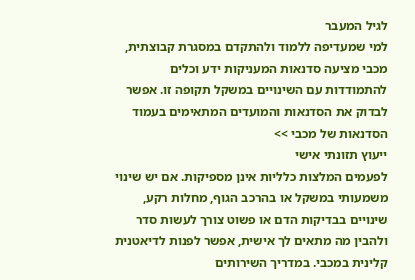לגיל המעבר
למי שמעדיפה ללמוד ולהתקדם במסגרת קבוצתית, מכבי מציעה סדנאות המעניקות ידע וכלים להתמודדות עם השינויים במשקל תקופה זו. אפשר לבדוק את הסדנאות והמועדים המתאימים בעמוד הסדנאות של מכבי >>
ייעוץ תזונתי אישי
לפעמים המלצות כלליות אינן מספיקות. אם יש שינוי משמעותי במשקל או בהרכב הגוף, מחלות רקע, שינויים בבדיקות הדם או פשוט צורך לעשות סדר ולהבין מה מתאים לך אישית, אפשר לפנות לדיאטנית קלינית במכבי. במדריך השירותים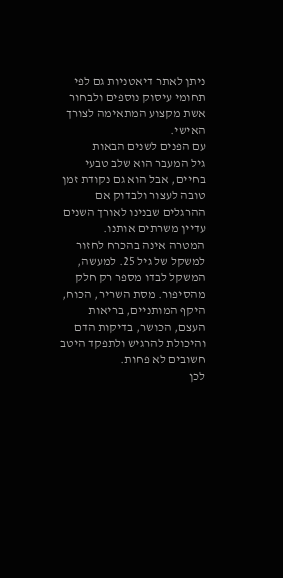ניתן לאתר דיאטניות גם לפי תחומי עיסוק נוספים ולבחור אשת מקצוע המתאימה לצורך האישי.
עם הפנים לשנים הבאות
גיל המעבר הוא שלב טבעי בחיים, אבל הוא גם נקודת זמן טובה לעצור ולבדוק אם ההרגלים שבנינו לאורך השנים עדיין משרתים אותנו.
המטרה אינה בהכרח לחזור למשקל של גיל 25. למעשה, המשקל לבדו מספר רק חלק מהסיפור. מסת השריר, הכוח, היקף המותניים, בריאות העצם, הכושר, בדיקות הדם והיכולת להרגיש ולתפקד היטב חשובים לא פחות.
לכן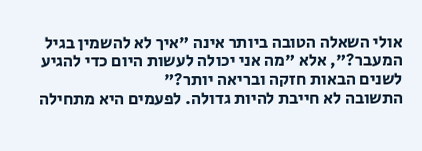אולי השאלה הטובה ביותר אינה "איך לא להשמין בגיל המעבר?", אלא "מה אני יכולה לעשות היום כדי להגיע לשנים הבאות חזקה ובריאה יותר?"
התשובה לא חייבת להיות גדולה. לפעמים היא מתחילה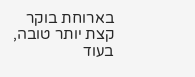בארוחת בוקר קצת יותר טובה, בעוד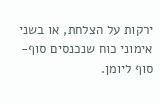ירקות על הצלחת, או בשני אימוני כוח שנכנסים סוף-סוף ליומן.